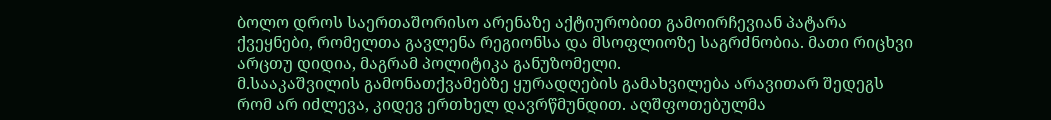ბოლო დროს საერთაშორისო არენაზე აქტიურობით გამოირჩევიან პატარა ქვეყნები, რომელთა გავლენა რეგიონსა და მსოფლიოზე საგრძნობია. მათი რიცხვი არცთუ დიდია, მაგრამ პოლიტიკა განუზომელი.
მ.სააკაშვილის გამონათქვამებზე ყურადღების გამახვილება არავითარ შედეგს რომ არ იძლევა, კიდევ ერთხელ დავრწმუნდით. აღშფოთებულმა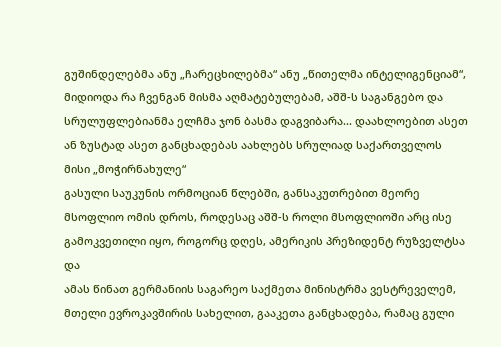გუშინდელებმა ანუ „ჩარეცხილებმა“ ანუ „წითელმა ინტელიგენციამ“,
მიდიოდა რა ჩვენგან მისმა აღმატებულებამ, აშშ-ს საგანგებო და სრულუფლებიანმა ელჩმა ჯონ ბასმა დაგვიბარა... დაახლოებით ასეთ ან ზუსტად ასეთ განცხადებას აახლებს სრულიად საქართველოს მისი „მოჭირნახულე“
გასული საუკუნის ორმოციან წლებში, განსაკუთრებით მეორე მსოფლიო ომის დროს, როდესაც აშშ-ს როლი მსოფლიოში არც ისე გამოკვეთილი იყო, როგორც დღეს, ამერიკის პრეზიდენტ რუზველტსა და
ამას წინათ გერმანიის საგარეო საქმეთა მინისტრმა ვესტრეველემ, მთელი ევროკავშირის სახელით, გააკეთა განცხადება, რამაც გული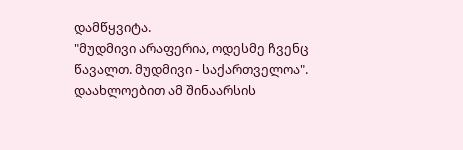დამწყვიტა.
"მუდმივი არაფერია, ოდესმე ჩვენც წავალთ. მუდმივი - საქართველოა". დაახლოებით ამ შინაარსის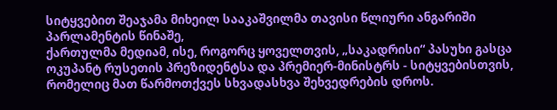სიტყვებით შეაჯამა მიხეილ სააკაშვილმა თავისი წლიური ანგარიში პარლამენტის წინაშე,
ქართულმა მედიამ, ისე, როგორც ყოველთვის, „საკადრისი“ პასუხი გასცა ოკუპანტ რუსეთის პრეზიდენტსა და პრემიერ-მინისტრს - სიტყვებისთვის, რომელიც მათ წარმოთქვეს სხვადასხვა შეხვედრების დროს.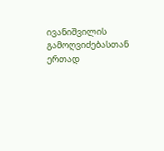ივანიშვილის გამოღვიძებასთან ერთად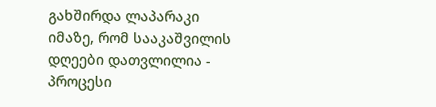გახშირდა ლაპარაკი იმაზე, რომ სააკაშვილის დღეები დათვლილია - პროცესი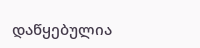დაწყებულია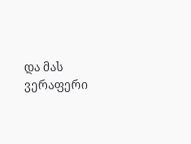და მას ვერაფერი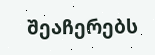შეაჩერებს